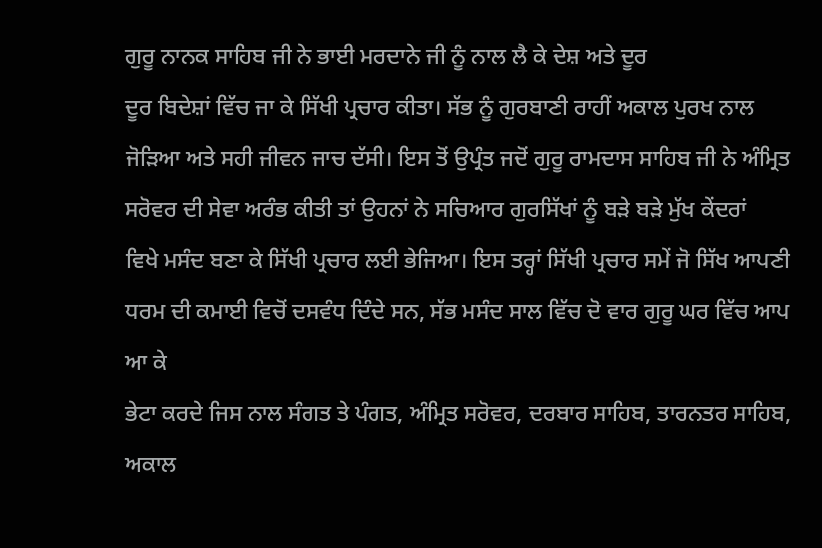ਗੁਰੂ ਨਾਨਕ ਸਾਹਿਬ ਜੀ ਨੇ ਭਾਈ ਮਰਦਾਨੇ ਜੀ ਨੂੰ ਨਾਲ ਲੈ ਕੇ ਦੇਸ਼ ਅਤੇ ਦੂਰ
ਦੂਰ ਬਿਦੇਸ਼ਾਂ ਵਿੱਚ ਜਾ ਕੇ ਸਿੱਖੀ ਪ੍ਰਚਾਰ ਕੀਤਾ। ਸੱਭ ਨੂੰ ਗੁਰਬਾਣੀ ਰਾਹੀਂ ਅਕਾਲ ਪੁਰਖ ਨਾਲ
ਜੋੜਿਆ ਅਤੇ ਸਹੀ ਜੀਵਨ ਜਾਚ ਦੱਸੀ। ਇਸ ਤੋਂ ਉਪ੍ਰੰਤ ਜਦੋਂ ਗੁਰੂ ਰਾਮਦਾਸ ਸਾਹਿਬ ਜੀ ਨੇ ਅੰਮ੍ਰਿਤ
ਸਰੋਵਰ ਦੀ ਸੇਵਾ ਅਰੰਭ ਕੀਤੀ ਤਾਂ ਉਹਨਾਂ ਨੇ ਸਚਿਆਰ ਗੁਰਸਿੱਖਾਂ ਨੂੰ ਬੜੇ ਬੜੇ ਮੁੱਖ ਕੇਂਦਰਾਂ
ਵਿਖੇ ਮਸੰਦ ਬਣਾ ਕੇ ਸਿੱਖੀ ਪ੍ਰਚਾਰ ਲਈ ਭੇਜਿਆ। ਇਸ ਤਰ੍ਹਾਂ ਸਿੱਖੀ ਪ੍ਰਚਾਰ ਸਮੇਂ ਜੋ ਸਿੱਖ ਆਪਣੀ
ਧਰਮ ਦੀ ਕਮਾਈ ਵਿਚੋਂ ਦਸਵੰਧ ਦਿੰਦੇ ਸਨ, ਸੱਭ ਮਸੰਦ ਸਾਲ ਵਿੱਚ ਦੋ ਵਾਰ ਗੁਰੂ ਘਰ ਵਿੱਚ ਆਪ ਆ ਕੇ
ਭੇਟਾ ਕਰਦੇ ਜਿਸ ਨਾਲ ਸੰਗਤ ਤੇ ਪੰਗਤ, ਅੰਮ੍ਰਿਤ ਸਰੋਵਰ, ਦਰਬਾਰ ਸਾਹਿਬ, ਤਾਰਨਤਰ ਸਾਹਿਬ, ਅਕਾਲ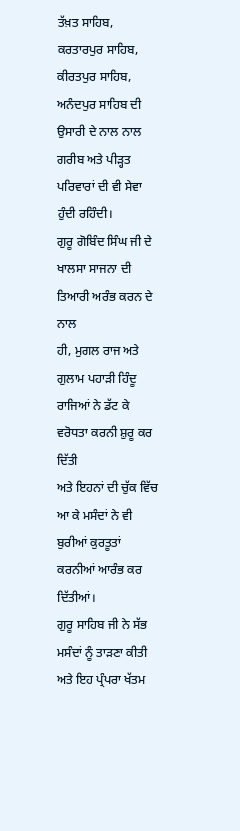ਤੱਖ਼ਤ ਸਾਹਿਬ, ਕਰਤਾਰਪੁਰ ਸਾਹਿਬ, ਕੀਰਤਪੁਰ ਸਾਹਿਬ, ਅਨੰਦਪੁਰ ਸਾਹਿਬ ਦੀ ਉਸਾਰੀ ਦੇ ਨਾਲ ਨਾਲ
ਗਰੀਬ ਅਤੇ ਪੀੜ੍ਹਤ ਪਰਿਵਾਰਾਂ ਦੀ ਵੀ ਸੇਵਾ ਹੁੰਦੀ ਰਹਿੰਦੀ।
ਗੁਰੂ ਗੋਬਿੰਦ ਸਿੰਘ ਜੀ ਦੇ ਖਾਲਸਾ ਸਾਜਨਾ ਦੀ ਤਿਆਰੀ ਅਰੰਭ ਕਰਨ ਦੇ ਨਾਲ
ਹੀ, ਮੁਗਲ ਰਾਜ ਅਤੇ ਗੁਲਾਮ ਪਹਾੜੀ ਹਿੰਦੂ ਰਾਜਿਆਂ ਨੇ ਡੱਟ ਕੇ ਵਰੋਧਤਾ ਕਰਨੀ ਸ਼ੁਰੂ ਕਰ ਦਿੱਤੀ
ਅਤੇ ਇਹਨਾਂ ਦੀ ਚੁੱਕ ਵਿੱਚ ਆ ਕੇ ਮਸੰਦਾਂ ਨੇ ਵੀ ਬੁਰੀਆਂ ਕੁਰਤੂਤਾਂ ਕਰਨੀਆਂ ਆਰੰਭ ਕਰ ਦਿੱਤੀਆਂ।
ਗੁਰੂ ਸਾਹਿਬ ਜੀ ਨੇ ਸੱਭ ਮਸੰਦਾਂ ਨੂੰ ਤਾੜਣਾ ਕੀਤੀ ਅਤੇ ਇਹ ਪ੍ਰੰਪਰਾ ਖੱਤਮ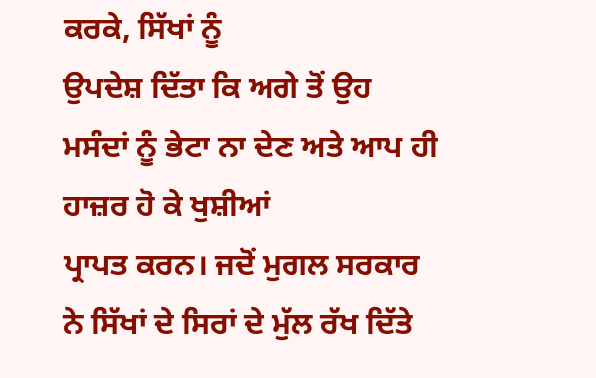ਕਰਕੇ, ਸਿੱਖਾਂ ਨੂੰ
ਉਪਦੇਸ਼ ਦਿੱਤਾ ਕਿ ਅਗੇ ਤੋਂ ਉਹ ਮਸੰਦਾਂ ਨੂੰ ਭੇਟਾ ਨਾ ਦੇਣ ਅਤੇ ਆਪ ਹੀ ਹਾਜ਼ਰ ਹੋ ਕੇ ਖੁਸ਼ੀਆਂ
ਪ੍ਰਾਪਤ ਕਰਨ। ਜਦੋਂ ਮੁਗਲ ਸਰਕਾਰ ਨੇ ਸਿੱਖਾਂ ਦੇ ਸਿਰਾਂ ਦੇ ਮੁੱਲ ਰੱਖ ਦਿੱਤੇ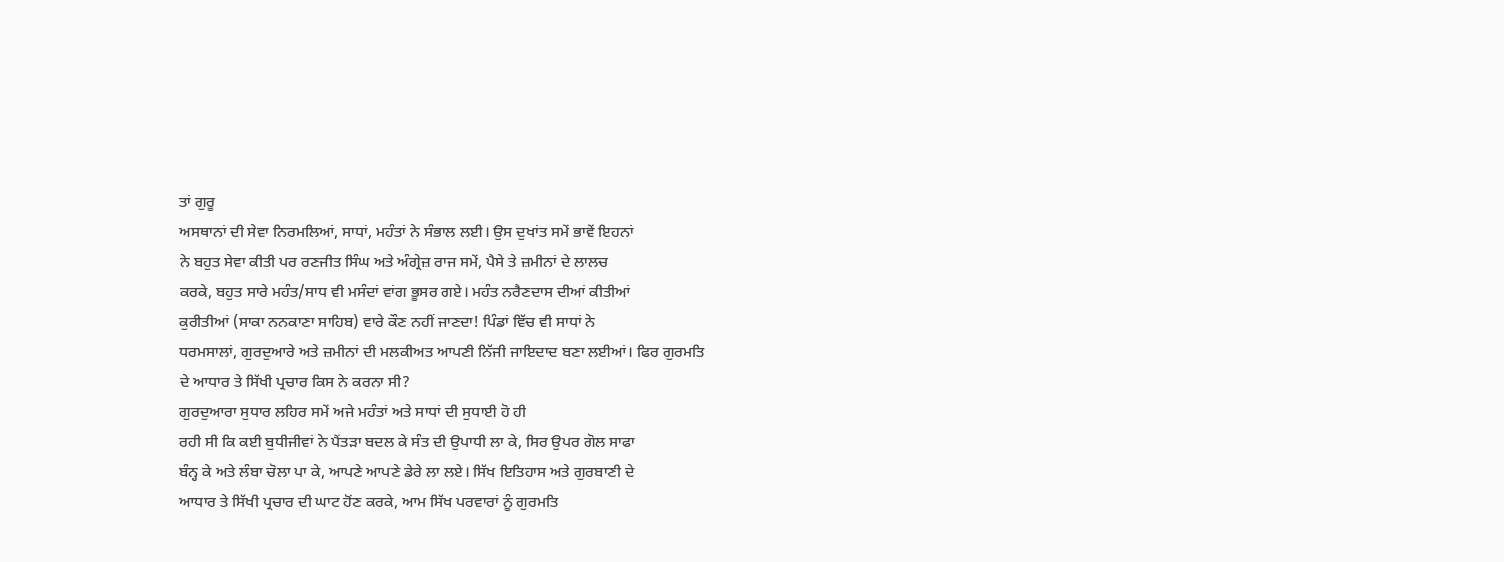ਤਾਂ ਗੁਰੂ
ਅਸਥਾਨਾਂ ਦੀ ਸੇਵਾ ਨਿਰਮਲਿਆਂ, ਸਾਧਾਂ, ਮਹੰਤਾਂ ਨੇ ਸੰਭਾਲ ਲਈ। ਉਸ ਦੁਖਾਂਤ ਸਮੇਂ ਭਾਵੇਂ ਇਹਨਾਂ
ਨੇ ਬਹੁਤ ਸੇਵਾ ਕੀਤੀ ਪਰ ਰਣਜੀਤ ਸਿੰਘ ਅਤੇ ਅੰਗ੍ਰੇਜ਼ ਰਾਜ ਸਮੇਂ, ਪੈਸੇ ਤੇ ਜ਼ਮੀਨਾਂ ਦੇ ਲਾਲਚ
ਕਰਕੇ, ਬਹੁਤ ਸਾਰੇ ਮਹੰਤ/ਸਾਧ ਵੀ ਮਸੰਦਾਂ ਵਾਂਗ ਭੂਸਰ ਗਏ। ਮਹੰਤ ਨਰੈਣਦਾਸ ਦੀਆਂ ਕੀਤੀਆਂ
ਕੁਰੀਤੀਆਂ (ਸਾਕਾ ਨਨਕਾਣਾ ਸਾਹਿਬ) ਵਾਰੇ ਕੌਣ ਨਹੀਂ ਜਾਣਦਾ! ਪਿੰਡਾਂ ਵਿੱਚ ਵੀ ਸਾਧਾਂ ਨੇ
ਧਰਮਸਾਲਾਂ, ਗੁਰਦੁਆਰੇ ਅਤੇ ਜ਼ਮੀਨਾਂ ਦੀ ਮਲਕੀਅਤ ਆਪਣੀ ਨਿੱਜੀ ਜਾਇਦਾਦ ਬਣਾ ਲਈਆਂ। ਫਿਰ ਗੁਰਮਤਿ
ਦੇ ਆਧਾਰ ਤੇ ਸਿੱਖੀ ਪ੍ਰਚਾਰ ਕਿਸ ਨੇ ਕਰਨਾ ਸੀ?
ਗੁਰਦੁਆਰਾ ਸੁਧਾਰ ਲਹਿਰ ਸਮੇਂ ਅਜੇ ਮਹੰਤਾਂ ਅਤੇ ਸਾਧਾਂ ਦੀ ਸੁਧਾਈ ਹੋ ਹੀ
ਰਹੀ ਸੀ ਕਿ ਕਈ ਬੁਧੀਜੀਵਾਂ ਨੇ ਪੈਂਤੜਾ ਬਦਲ ਕੇ ਸੰਤ ਦੀ ਉਪਾਧੀ ਲਾ ਕੇ, ਸਿਰ ਉਪਰ ਗੋਲ ਸਾਫਾ
ਬੰਨ੍ਹ ਕੇ ਅਤੇ ਲੰਬਾ ਚੋਲਾ ਪਾ ਕੇ, ਆਪਣੇ ਆਪਣੇ ਡੇਰੇ ਲਾ ਲਏ। ਸਿੱਖ ਇਤਿਹਾਸ ਅਤੇ ਗੁਰਬਾਣੀ ਦੇ
ਆਧਾਰ ਤੇ ਸਿੱਖੀ ਪ੍ਰਚਾਰ ਦੀ ਘਾਟ ਹੋਂਣ ਕਰਕੇ, ਆਮ ਸਿੱਖ ਪਰਵਾਰਾਂ ਨੂੰ ਗੁਰਮਤਿ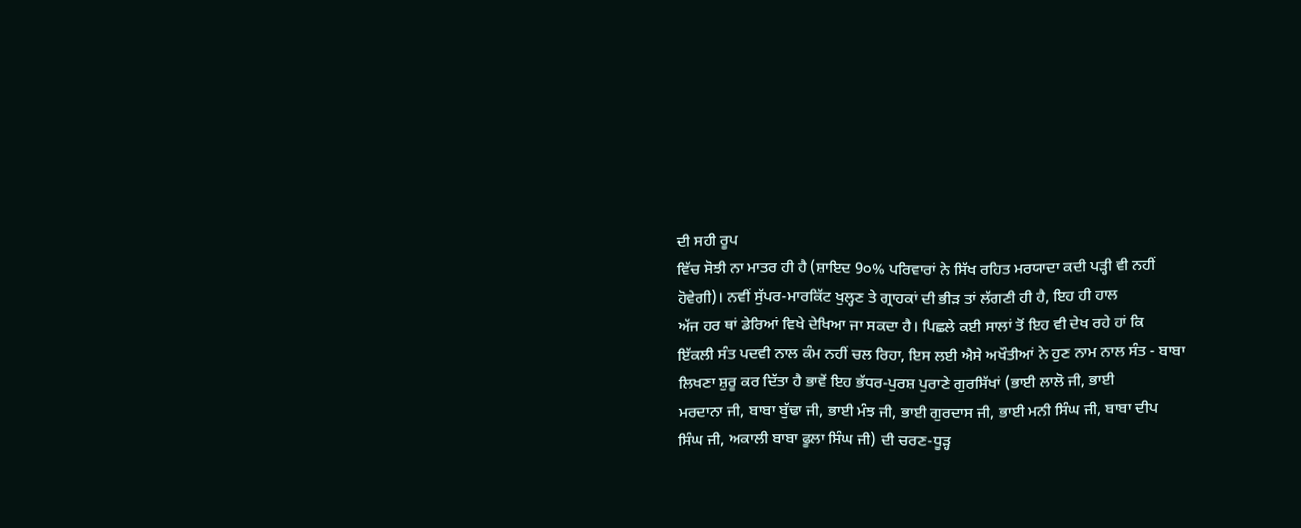ਦੀ ਸਹੀ ਰੂਪ
ਵਿੱਚ ਸੋਝੀ ਨਾ ਮਾਤਰ ਹੀ ਹੈ (ਸ਼ਾਇਦ 9੦% ਪਰਿਵਾਰਾਂ ਨੇ ਸਿੱਖ ਰਹਿਤ ਮਰਯਾਦਾ ਕਦੀ ਪੜ੍ਹੀ ਵੀ ਨਹੀਂ
ਹੋਵੇਗੀ)। ਨਵੀਂ ਸੁੱਪਰ-ਮਾਰਕਿੱਟ ਖੁਲ੍ਹਣ ਤੇ ਗ੍ਰਾਹਕਾਂ ਦੀ ਭੀੜ ਤਾਂ ਲੱਗਣੀ ਹੀ ਹੈ, ਇਹ ਹੀ ਹਾਲ
ਅੱਜ ਹਰ ਥਾਂ ਡੇਰਿਆਂ ਵਿਖੇ ਦੇਖਿਆ ਜਾ ਸਕਦਾ ਹੈ। ਪਿਛਲੇ ਕਈ ਸਾਲਾਂ ਤੋਂ ਇਹ ਵੀ ਦੇਖ ਰਹੇ ਹਾਂ ਕਿ
ਇੱਕਲੀ ਸੰਤ ਪਦਵੀ ਨਾਲ ਕੰਮ ਨਹੀਂ ਚਲ ਰਿਹਾ, ਇਸ ਲਈ ਐਸੇ ਅਖੌਤੀਆਂ ਨੇ ਹੁਣ ਨਾਮ ਨਾਲ ਸੰਤ - ਬਾਬਾ
ਲਿਖਣਾ ਸ਼ੁਰੂ ਕਰ ਦਿੱਤਾ ਹੈ ਭਾਵੇਂ ਇਹ ਭੱਧਰ-ਪੁਰਸ਼ ਪੁਰਾਣੇ ਗੁਰਸਿੱਖਾਂ (ਭਾਈ ਲਾਲੋ ਜੀ, ਭਾਈ
ਮਰਦਾਨਾ ਜੀ, ਬਾਬਾ ਬੁੱਢਾ ਜੀ, ਭਾਈ ਮੰਝ ਜੀ, ਭਾਈ ਗੁਰਦਾਸ ਜੀ, ਭਾਈ ਮਨੀ ਸਿੰਘ ਜੀ, ਬਾਬਾ ਦੀਪ
ਸਿੰਘ ਜੀ, ਅਕਾਲੀ ਬਾਬਾ ਫੂਲਾ ਸਿੰਘ ਜੀ) ਦੀ ਚਰਣ-ਧੂੜ੍ਹ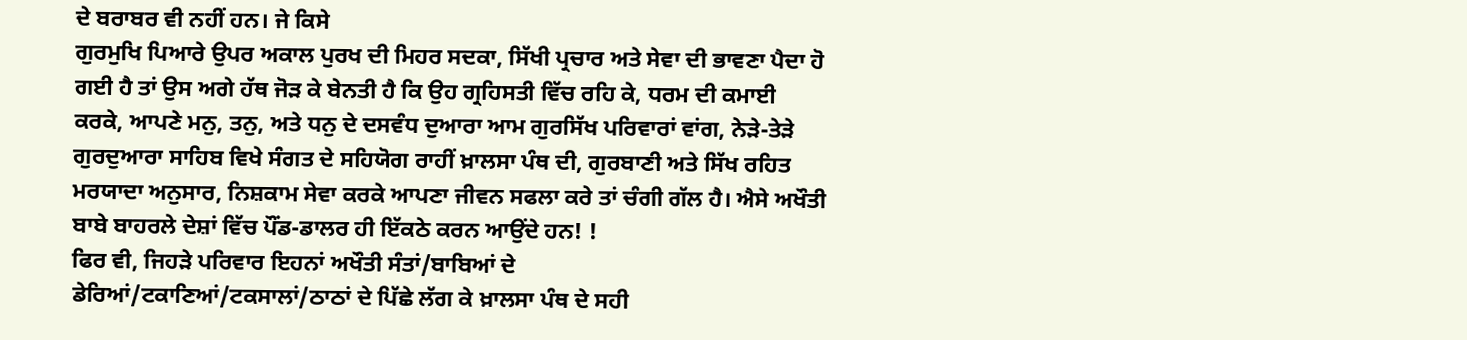ਦੇ ਬਰਾਬਰ ਵੀ ਨਹੀਂ ਹਨ। ਜੇ ਕਿਸੇ
ਗੁਰਮੁਖਿ ਪਿਆਰੇ ਉਪਰ ਅਕਾਲ ਪੁਰਖ ਦੀ ਮਿਹਰ ਸਦਕਾ, ਸਿੱਖੀ ਪ੍ਰਚਾਰ ਅਤੇ ਸੇਵਾ ਦੀ ਭਾਵਣਾ ਪੈਦਾ ਹੋ
ਗਈ ਹੈ ਤਾਂ ਉਸ ਅਗੇ ਹੱਥ ਜੋੜ ਕੇ ਬੇਨਤੀ ਹੈ ਕਿ ਉਹ ਗ੍ਰਹਿਸਤੀ ਵਿੱਚ ਰਹਿ ਕੇ, ਧਰਮ ਦੀ ਕਮਾਈ
ਕਰਕੇ, ਆਪਣੇ ਮਨੁ, ਤਨੁ, ਅਤੇ ਧਨੁ ਦੇ ਦਸਵੰਧ ਦੁਆਰਾ ਆਮ ਗੁਰਸਿੱਖ ਪਰਿਵਾਰਾਂ ਵਾਂਗ, ਨੇੜੇ-ਤੇੜੇ
ਗੁਰਦੁਆਰਾ ਸਾਹਿਬ ਵਿਖੇ ਸੰਗਤ ਦੇ ਸਹਿਯੋਗ ਰਾਹੀਂ ਖ਼ਾਲਸਾ ਪੰਥ ਦੀ, ਗੁਰਬਾਣੀ ਅਤੇ ਸਿੱਖ ਰਹਿਤ
ਮਰਯਾਦਾ ਅਨੁਸਾਰ, ਨਿਸ਼ਕਾਮ ਸੇਵਾ ਕਰਕੇ ਆਪਣਾ ਜੀਵਨ ਸਫਲਾ ਕਰੇ ਤਾਂ ਚੰਗੀ ਗੱਲ ਹੈ। ਐਸੇ ਅਖੌਤੀ
ਬਾਬੇ ਬਾਹਰਲੇ ਦੇਸ਼ਾਂ ਵਿੱਚ ਪੌਂਡ-ਡਾਲਰ ਹੀ ਇੱਕਠੇ ਕਰਨ ਆਉਂਦੇ ਹਨ! !
ਫਿਰ ਵੀ, ਜਿਹੜੇ ਪਰਿਵਾਰ ਇਹਨਾਂ ਅਖੌਤੀ ਸੰਤਾਂ/ਬਾਬਿਆਂ ਦੇ
ਡੇਰਿਆਂ/ਟਕਾਣਿਆਂ/ਟਕਸਾਲਾਂ/ਠਾਠਾਂ ਦੇ ਪਿੱਛੇ ਲੱਗ ਕੇ ਖ਼ਾਲਸਾ ਪੰਥ ਦੇ ਸਹੀ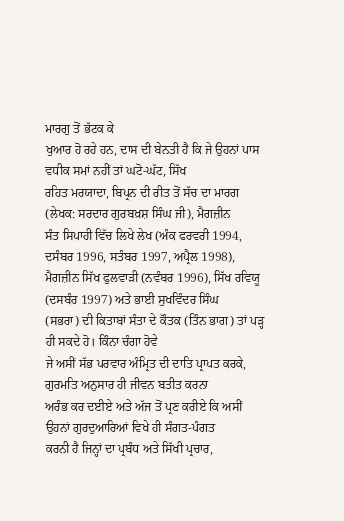ਮਾਰਗੁ ਤੋਂ ਭੱਟਕ ਕੇ
ਖੁਆਰ ਹੋ ਰਹੇ ਹਨ, ਦਾਸ ਦੀ ਬੇਨਤੀ ਹੈ ਕਿ ਜੇ ਉਹਨਾਂ ਪਾਸ ਵਧੀਕ ਸਮਾਂ ਨਹੀਂ ਤਾਂ ਘਟੋ-ਘੱਟ, ਸਿੱਖ
ਰਹਿਤ ਮਰਯਾਦਾ, ਬਿਪ੍ਰਨ ਦੀ ਰੀਤ ਤੋਂ ਸੱਚ ਦਾ ਮਾਰਗ (ਲੇਖਕ: ਸਰਦਾਰ ਗੁਰਬਖ਼ਸ਼ ਸਿੰਘ ਜੀ), ਮੈਗਜ਼ੀਨ
ਸੰਤ ਸਿਪਾਹੀ ਵਿੱਚ ਲਿਖੇ ਲੇਖ (ਅੰਕ ਫਰਵਰੀ 1994, ਦਸੰਬਰ 1996, ਸਤੰਬਰ 1997, ਅਪ੍ਰੈਲ 1998),
ਮੈਗਜ਼ੀਨ ਸਿੱਖ ਫੁਲਵਾੜੀ (ਨਵੰਬਰ 1996), ਸਿੱਖ ਰਵਿਯੂ (ਦਸਬੰਰ 1997) ਅਤੇ ਭਾਈ ਸੁਖਵਿੰਦਰ ਸਿੰਘ
(ਸਭਰਾ) ਦੀ ਕਿਤਾਬਾਂ ਸੰਤਾ ਦੇ ਕੌਤਕ (ਤਿੰਨ ਭਾਗ) ਤਾਂ ਪੜ੍ਹ ਹੀ ਸਕਦੇ ਹੋ। ਕਿੰਨਾ ਚੰਗਾ ਹੋਵੇ
ਜੇ ਅਸੀਂ ਸੱਭ ਪਰਵਾਰ ਅੰਮ੍ਰਿਤ ਦੀ ਦਾਤਿ ਪ੍ਰਾਪਤ ਕਰਕੇ, ਗੁਰਮਤਿ ਅਨੁਸਾਰ ਹੀ ਜੀਵਨ ਬਤੀਤ ਕਰਨਾ
ਅਰੰਭ ਕਰ ਦਈਏ ਅਤੇ ਅੱਜ ਤੋਂ ਪ੍ਰਣ ਕਰੀਏ ਕਿ ਅਸੀਂ ਉਹਨਾਂ ਗੁਰਦੁਆਰਿਆਂ ਵਿਖੇ ਹੀ ਸੰਗਤ-ਪੰਗਤ
ਕਰਨੀ ਹੈ ਜਿਨ੍ਹਾਂ ਦਾ ਪ੍ਰਬੰਧ ਅਤੇ ਸਿੱਖੀ ਪ੍ਰਚਾਰ,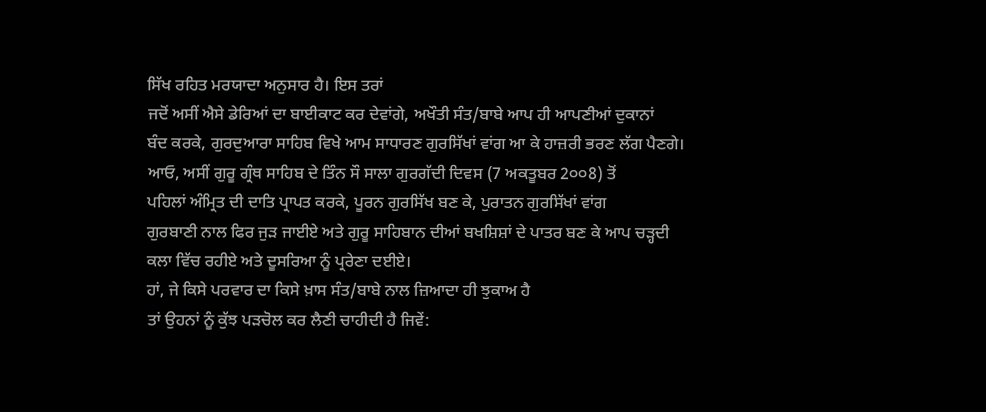ਸਿੱਖ ਰਹਿਤ ਮਰਯਾਦਾ ਅਨੁਸਾਰ ਹੈ। ਇਸ ਤਰਾਂ
ਜਦੋਂ ਅਸੀਂ ਐਸੇ ਡੇਰਿਆਂ ਦਾ ਬਾਈਕਾਟ ਕਰ ਦੇਵਾਂਗੇ, ਅਖੌਤੀ ਸੰਤ/ਬਾਬੇ ਆਪ ਹੀ ਆਪਣੀਆਂ ਦੁਕਾਨਾਂ
ਬੰਦ ਕਰਕੇ, ਗੁਰਦੁਆਰਾ ਸਾਹਿਬ ਵਿਖੇ ਆਮ ਸਾਧਾਰਣ ਗੁਰਸਿੱਖਾਂ ਵਾਂਗ ਆ ਕੇ ਹਾਜ਼ਰੀ ਭਰਣ ਲੱਗ ਪੈਣਗੇ।
ਆਓ, ਅਸੀਂ ਗੁਰੂ ਗ੍ਰੰਥ ਸਾਹਿਬ ਦੇ ਤਿੰਨ ਸੌ ਸਾਲਾ ਗੁਰਗੱਦੀ ਦਿਵਸ (7 ਅਕਤੂਬਰ 2੦੦8) ਤੋਂ
ਪਹਿਲਾਂ ਅੰਮ੍ਰਿਤ ਦੀ ਦਾਤਿ ਪ੍ਰਾਪਤ ਕਰਕੇ, ਪੂਰਨ ਗੁਰਸਿੱਖ ਬਣ ਕੇ, ਪੁਰਾਤਨ ਗੁਰਸਿੱਖਾਂ ਵਾਂਗ
ਗੁਰਬਾਣੀ ਨਾਲ ਫਿਰ ਜੁੜ ਜਾਈਏ ਅਤੇ ਗੁਰੂ ਸਾਹਿਬਾਨ ਦੀਆਂ ਬਖਸ਼ਿਸ਼ਾਂ ਦੇ ਪਾਤਰ ਬਣ ਕੇ ਆਪ ਚੜ੍ਹਦੀ
ਕਲਾ ਵਿੱਚ ਰਹੀਏ ਅਤੇ ਦੂਸਰਿਆ ਨੂੰ ਪ੍ਰਰੇਣਾ ਦਈਏ।
ਹਾਂ, ਜੇ ਕਿਸੇ ਪਰਵਾਰ ਦਾ ਕਿਸੇ ਖ਼ਾਸ ਸੰਤ/ਬਾਬੇ ਨਾਲ ਜ਼ਿਆਦਾ ਹੀ ਝੁਕਾਅ ਹੈ
ਤਾਂ ਉਹਨਾਂ ਨੂੰ ਕੁੱਝ ਪੜਚੋਲ ਕਰ ਲੈਣੀ ਚਾਹੀਦੀ ਹੈ ਜਿਵੇਂ: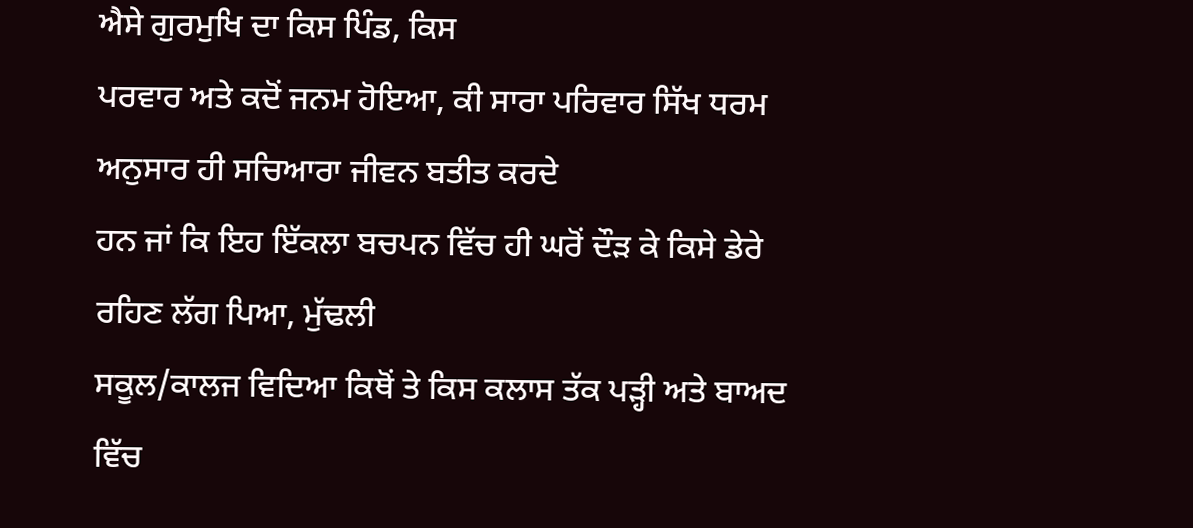ਐਸੇ ਗੁਰਮੁਖਿ ਦਾ ਕਿਸ ਪਿੰਡ, ਕਿਸ
ਪਰਵਾਰ ਅਤੇ ਕਦੋਂ ਜਨਮ ਹੋਇਆ, ਕੀ ਸਾਰਾ ਪਰਿਵਾਰ ਸਿੱਖ ਧਰਮ ਅਨੁਸਾਰ ਹੀ ਸਚਿਆਰਾ ਜੀਵਨ ਬਤੀਤ ਕਰਦੇ
ਹਨ ਜਾਂ ਕਿ ਇਹ ਇੱਕਲਾ ਬਚਪਨ ਵਿੱਚ ਹੀ ਘਰੋਂ ਦੌੜ ਕੇ ਕਿਸੇ ਡੇਰੇ ਰਹਿਣ ਲੱਗ ਪਿਆ, ਮੁੱਢਲੀ
ਸਕੂਲ/ਕਾਲਜ ਵਿਦਿਆ ਕਿਥੋਂ ਤੇ ਕਿਸ ਕਲਾਸ ਤੱਕ ਪੜ੍ਹੀ ਅਤੇ ਬਾਅਦ ਵਿੱਚ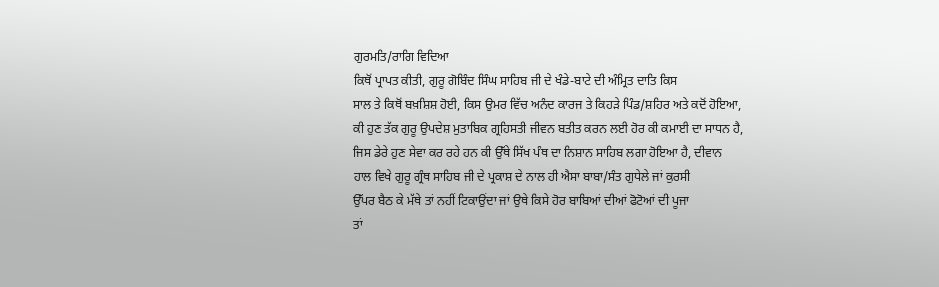ਗੁਰਮਤਿ/ਰਾਗਿ ਵਿਦਿਆ
ਕਿਥੋਂ ਪ੍ਰਾਪਤ ਕੀਤੀ, ਗੁਰੂ ਗੋਬਿੰਦ ਸਿੰਘ ਸਾਹਿਬ ਜੀ ਦੇ ਖੰਡੇ-ਬਾਟੇ ਦੀ ਅੰਮ੍ਰਿਤ ਦਾਤਿ ਕਿਸ
ਸਾਲ ਤੇ ਕਿਥੋਂ ਬਖ਼ਸ਼ਿਸ਼ ਹੋਈ, ਕਿਸ ਉਮਰ ਵਿੱਚ ਅਨੰਦ ਕਾਰਜ ਤੇ ਕਿਹੜੇ ਪਿੰਡ/ਸ਼ਹਿਰ ਅਤੇ ਕਦੋਂ ਹੋਇਆ,
ਕੀ ਹੁਣ ਤੱਕ ਗੁਰੂ ਉਪਦੇਸ਼ ਮੁਤਾਬਿਕ ਗ੍ਰਹਿਸਤੀ ਜੀਵਨ ਬਤੀਤ ਕਰਨ ਲਈ ਹੋਰ ਕੀ ਕਮਾਈ ਦਾ ਸਾਧਨ ਹੈ,
ਜਿਸ ਡੇਰੇ ਹੁਣ ਸੇਵਾ ਕਰ ਰਹੇ ਹਨ ਕੀ ਉੱਥੇ ਸਿੱਖ ਪੰਥ ਦਾ ਨਿਸ਼ਾਨ ਸਾਹਿਬ ਲਗਾ ਹੋਇਆ ਹੈ, ਦੀਵਾਨ
ਹਾਲ ਵਿਖੇ ਗੁਰੂ ਗ੍ਰੰਥ ਸਾਹਿਬ ਜੀ ਦੇ ਪ੍ਰਕਾਸ਼ ਦੇ ਨਾਲ ਹੀ ਐਸਾ ਬਾਬਾ/ਸੰਤ ਗੁਧੇਲੇ ਜਾਂ ਕੁਰਸੀ
ਉੱਪਰ ਬੈਠ ਕੇ ਮੱਥੇ ਤਾਂ ਨਹੀਂ ਟਿਕਾਉਂਦਾ ਜਾਂ ਉਥੇ ਕਿਸੇ ਹੋਰ ਬਾਬਿਆਂ ਦੀਆਂ ਫੋਟੋਆਂ ਦੀ ਪੂਜਾ
ਤਾਂ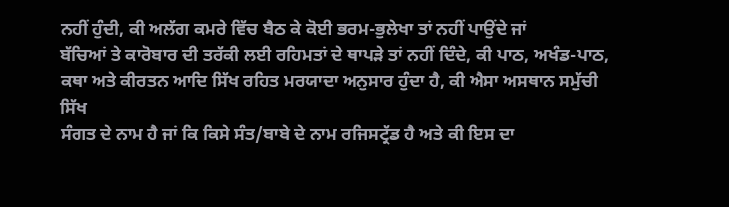ਨਹੀਂ ਹੁੰਦੀ, ਕੀ ਅਲੱਗ ਕਮਰੇ ਵਿੱਚ ਬੈਠ ਕੇ ਕੋਈ ਭਰਮ-ਭੁਲੇਖਾ ਤਾਂ ਨਹੀਂ ਪਾਉਂਦੇ ਜਾਂ
ਬੱਚਿਆਂ ਤੇ ਕਾਰੋਬਾਰ ਦੀ ਤਰੱਕੀ ਲਈ ਰਹਿਮਤਾਂ ਦੇ ਥਾਪੜੇ ਤਾਂ ਨਹੀਂ ਦਿੰਦੇ, ਕੀ ਪਾਠ, ਅਖੰਡ-ਪਾਠ,
ਕਥਾ ਅਤੇ ਕੀਰਤਨ ਆਦਿ ਸਿੱਖ ਰਹਿਤ ਮਰਯਾਦਾ ਅਨੁਸਾਰ ਹੁੰਦਾ ਹੈ, ਕੀ ਐਸਾ ਅਸਥਾਨ ਸਮੁੱਚੀ ਸਿੱਖ
ਸੰਗਤ ਦੇ ਨਾਮ ਹੈ ਜਾਂ ਕਿ ਕਿਸੇ ਸੰਤ/ਬਾਬੇ ਦੇ ਨਾਮ ਰਜਿਸਟ੍ਰੱਡ ਹੈ ਅਤੇ ਕੀ ਇਸ ਦਾ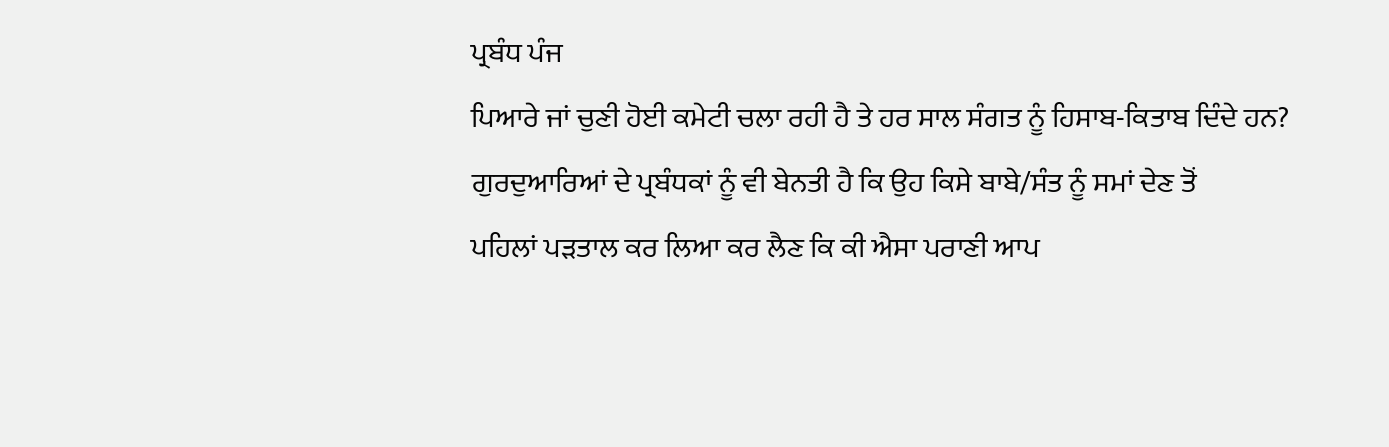ਪ੍ਰਬੰਧ ਪੰਜ
ਪਿਆਰੇ ਜਾਂ ਚੁਣੀ ਹੋਈ ਕਮੇਟੀ ਚਲਾ ਰਹੀ ਹੈ ਤੇ ਹਰ ਸਾਲ ਸੰਗਤ ਨੂੰ ਹਿਸਾਬ-ਕਿਤਾਬ ਦਿੰਦੇ ਹਨ?
ਗੁਰਦੁਆਰਿਆਂ ਦੇ ਪ੍ਰਬੰਧਕਾਂ ਨੂੰ ਵੀ ਬੇਨਤੀ ਹੈ ਕਿ ਉਹ ਕਿਸੇ ਬਾਬੇ/ਸੰਤ ਨੂੰ ਸਮਾਂ ਦੇਣ ਤੋਂ
ਪਹਿਲਾਂ ਪੜਤਾਲ ਕਰ ਲਿਆ ਕਰ ਲੈਣ ਕਿ ਕੀ ਐਸਾ ਪਰਾਣੀ ਆਪ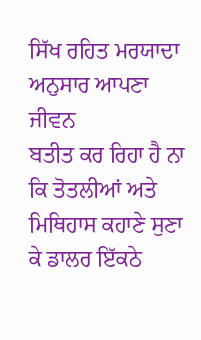ਸਿੱਖ ਰਹਿਤ ਮਰਯਾਦਾ ਅਨੁਸਾਰ ਆਪਣਾ ਜੀਵਨ
ਬਤੀਤ ਕਰ ਰਿਹਾ ਹੈ ਨਾ ਕਿ ਤੋਤਲੀਆਂ ਅਤੇ ਮਿਥਿਹਾਸ ਕਹਾਣੇ ਸੁਣਾ ਕੇ ਡਾਲਰ ਇੱਕਠੇ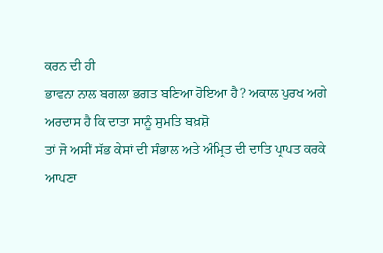ਕਰਨ ਦੀ ਹੀ
ਭਾਵਨਾ ਨਾਲ ਬਗਲਾ ਭਗਤ ਬਣਿਆ ਹੋਇਆ ਹੈ? ਅਕਾਲ ਪੁਰਖ ਅਗੇ ਅਰਦਾਸ ਹੈ ਕਿ ਦਾਤਾ ਸਾਨੂੰ ਸੁਮਤਿ ਬਖ਼ਸ਼ੋ
ਤਾਂ ਜੋ ਅਸੀਂ ਸੱਭ ਕੇਸਾਂ ਦੀ ਸੰਭਾਲ ਅਤੇ ਅੰਮ੍ਰਿਤ ਦੀ ਦਾਤਿ ਪ੍ਰਾਪਤ ਕਰਕੇ ਆਪਣਾ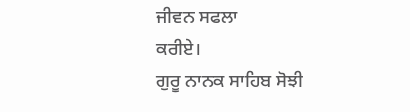ਜੀਵਨ ਸਫਲਾ
ਕਰੀਏ।
ਗੁਰੂ ਨਾਨਕ ਸਾਹਿਬ ਸੋਝੀ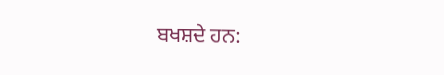ਬਖਸ਼ਦੇ ਹਨ: